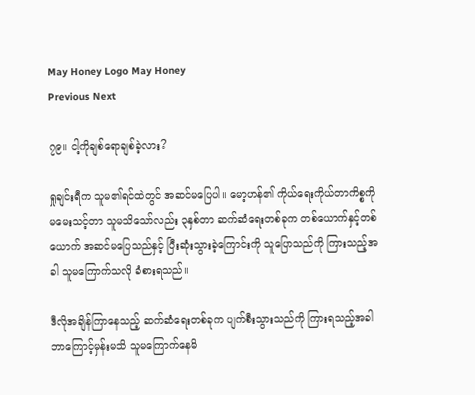May Honey Logo May Honey
Previous Next

၇၉။ ငါ့ကိုချစ်ရောချစ်ခဲ့လား?

ရှုချင်းရီက သူမ၏ရင်ထဲတွင် အဆင်မပြေပါ။ မော့ဟန်၏ ကိုယ်ရေးကိုယ်တာကိစ္စကို မမေးသင့်တာ သူမသိသော်လည်း ၃နှစ်တာ ဆက်ဆံရေးတစ်ခုက တစ်ယောက်နှင့်တစ်ယောက် အဆင်မပြေသည်နှင့် ပြီးဆုံးသွားခဲ့ကြောင်းကို သူပြောသည်ကို ကြားသည့်အခါ သူမကြောက်သလို ခံစားရသည်။

ဒီလိုအချိန်ကြာနေသည့် ဆက်ဆံရေးတစ်ခုက ပျက်စီးသွားသည်ကို ကြားရသည့်အခါ ဘာကြောင့်မှန်းမသိ သူမကြောက်နေမိ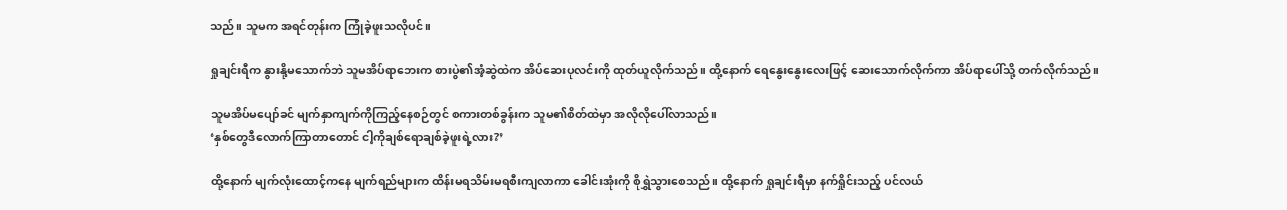သည်။ သူမက အရင်တုန်းက ကြုံခဲ့ဖူးသလိုပင်။

ရှုချင်းရီက နွားနို့မသောက်ဘဲ သူမအိပ်ရာဘေးက စားပွဲ၏အံ့ဆွဲထဲက အိပ်ဆေးပုလင်းကို ထုတ်ယူလိုက်သည်။ ထို့နောက် ရေနွေးနွေးလေးဖြင့် ဆေးသောက်လိုက်ကာ အိပ်ရာပေါ်သို့ တက်လိုက်သည်။

သူမအိပ်မပျော်ခင် မျက်နှာကျက်ကိုကြည့်နေစဉ်တွင် စကားတစ်ခွန်းက သူမ၏စိတ်ထဲမှာ အလိုလိုပေါ်လာသည်။
‘နှစ်တွေဒီလောက်ကြာတာတောင် ငါ့ကိုချစ်ရောချစ်ခဲ့ဖူးရဲ့လား?’

ထို့နောက် မျက်လုံးထောင့်ကနေ မျက်ရည်များက ထိန်းမရသိမ်းမရစီးကျလာကာ ခေါင်းအုံးကို စိုရွှဲသွားစေသည်။ ထို့နောက် ရှုချင်းရီမှာ နက်ရှိုင်းသည့် ပင်လယ်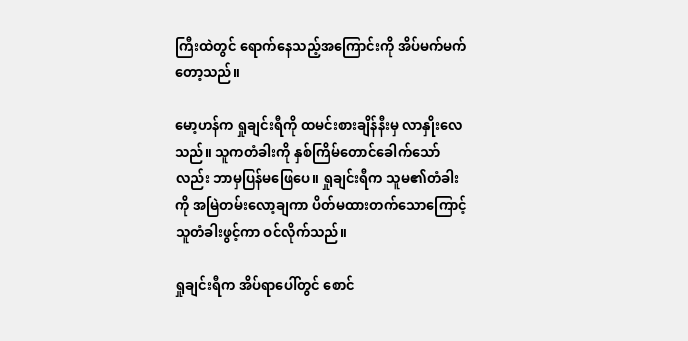ကြီးထဲတွင် ရောက်နေသည့်အကြောင်းကို အိပ်မက်မက်တော့သည်။

မော့ဟန်က ရှုချင်းရီကို ထမင်းစားချိန်နီးမှ လာနှိုးလေသည်။ သူကတံခါးကို နှစ်ကြိမ်တောင်ခေါက်သော်လည်း ဘာမှပြန်မဖြေပေ။ ရှုချင်းရီက သူမ၏တံခါးကို အမြဲတမ်းလော့ချကာ ပိတ်မထားတက်သောကြောင့် သူတံခါးဖွင့်ကာ ဝင်လိုက်သည်။

ရှုချင်းရီက အိပ်ရာပေါ်တွင် စောင်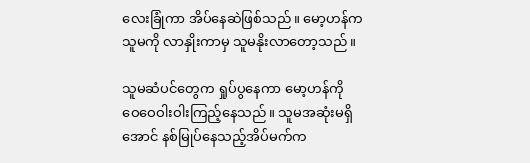လေးခြုံကာ အိပ်နေဆဲဖြစ်သည်။ မော့ဟန်က သူမကို လာနှိုးကာမှ သူမနိုးလာတော့သည်။

သူမဆံပင်တွေက ရှုပ်ပွနေကာ မော့ဟန်ကို ဝေဝေဝါးဝါးကြည့်နေသည်။ သူမအဆုံးမရှိအောင် နစ်မြုပ်နေသည့်အိပ်မက်က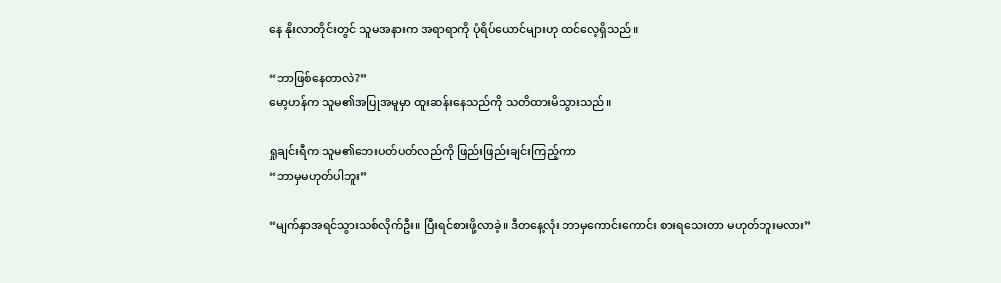နေ နိုးလာတိုင်းတွင် သူမအနားက အရာရာကို ပုံရိပ်ယောင်များဟု ထင်လေ့ရှိသည်။

“ဘာဖြစ်နေတာလဲ?”
မော့ဟန်က သူမ၏အပြုအမူမှာ ထူးဆန်းနေသည်ကို သတိထားမိသွားသည်။

ရှုချင်းရီက သူမ၏ဘေးပတ်ပတ်လည်ကို ဖြည်းဖြည်းချင်းကြည့်ကာ
“ဘာမှမဟုတ်ပါဘူး”

“မျက်နှာအရင်သွားသစ်လိုက်ဦး။ ပြီးရင်စားဖို့လာခဲ့။ ဒီတနေ့လုံး ဘာမှကောင်းကောင်း စားရသေးတာ မဟုတ်ဘူးမလား”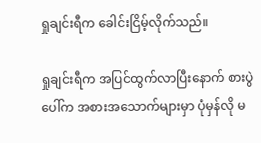ရှုချင်းရီက ခေါင်းငြိမ့်လိုက်သည်။

ရှုချင်းရီက အပြင်ထွက်လာပြီးနောက် စားပွဲပေါ်က အစားအသောက်များမှာ ပုံမှန်လို မ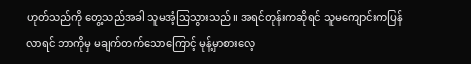ဟုတ်သည်ကို တွေ့သည်အခါ သူမအံ့သြသွားသည်။ အရင်တုန်းကဆိုရင် သူမကျောင်းကပြန်လာရင် ဘာကိုမှ မချက်တက်သောကြောင့် မုန့်မှာစားလေ့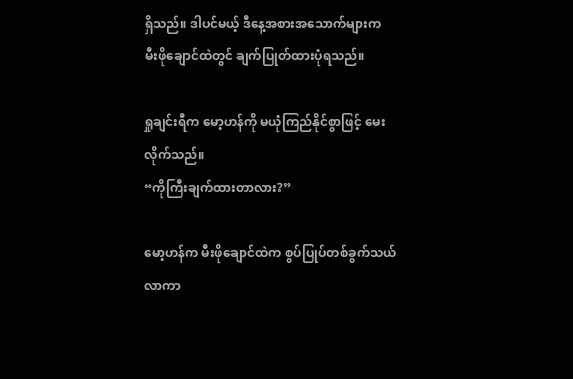ရှိသည်။ ဒါပင်မယ့် ဒီနေ့အစားအသောက်များက မီးဖိုချောင်ထဲတွင် ချက်ပြုတ်ထားပုံရသည်။

ရှုချင်းရီက မော့ဟန်ကို မယုံကြည်နိုင်စွာဖြင့် မေးလိုက်သည်။
“ကိုကြီးချက်ထားတာလား?”

မော့ဟန်က မီးဖိုချောင်ထဲက စွပ်ပြုပ်တစ်ခွက်သယ်လာကာ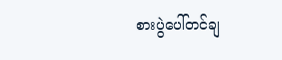စားပွဲပေါ်တင်ချ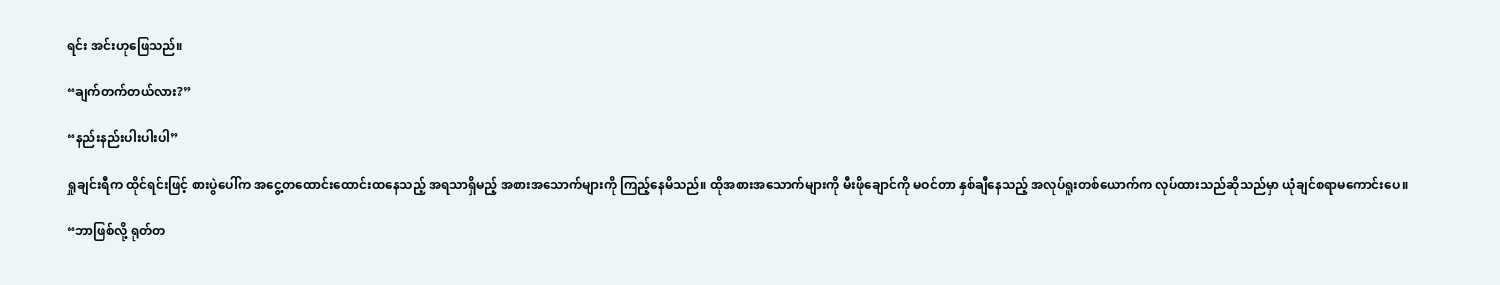ရင်း အင်းဟုဖြေသည်။

“ချက်တက်တယ်လား?”

“နည်းနည်းပါးပါးပါ”

ရှုချင်းရီက ထိုင်ရင်းဖြင့် စားပွဲပေါ်က အငွေ့တထောင်းထောင်းထနေသည့် အရသာရှိမည့် အစားအသောက်များကို ကြည့်နေမိသည်။ ထိုအစားအသောက်များကို မီးဖိုချောင်ကို မဝင်တာ နှစ်ချီနေသည့် အလုပ်ရူးတစ်ယောက်က လုပ်ထားသည်ဆိုသည်မှာ ယုံချင်စရာမကောင်းပေ။

“ဘာဖြစ်လို့ ရုတ်တ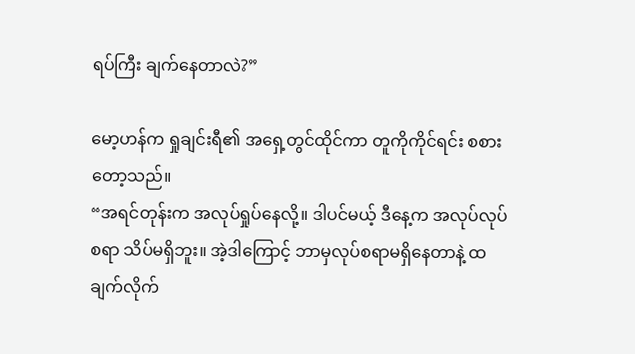ရပ်ကြီး ချက်နေတာလဲ?”

မော့ဟန်က ရှုချင်းရီ၏ အရှေ့တွင်ထိုင်ကာ တူကိုကိုင်ရင်း စစားတော့သည်။
“အရင်တုန်းက အလုပ်ရှုပ်နေလို့။ ဒါပင်မယ့် ဒီနေ့က အလုပ်လုပ်စရာ သိပ်မရှိဘူး။ အဲ့ဒါကြောင့် ဘာမှလုပ်စရာမရှိနေတာနဲ့ ထချက်လိုက်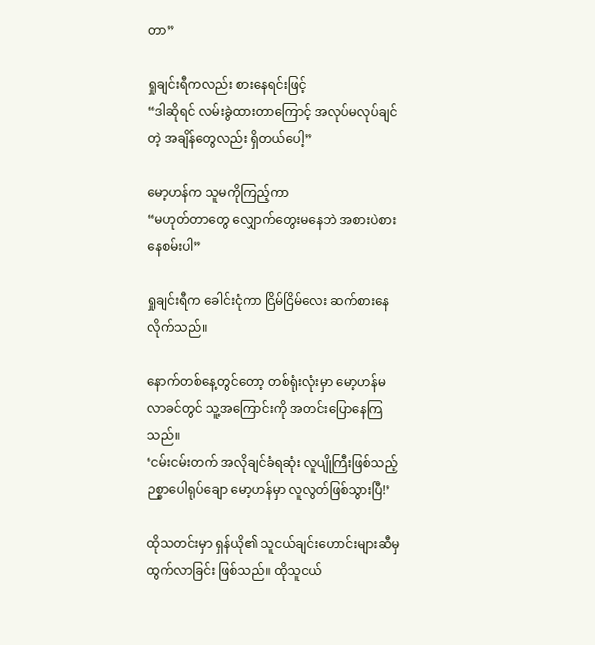တာ”

ရှုချင်းရီကလည်း စားနေရင်းဖြင့်
“ဒါဆိုရင် လမ်းခွဲထားတာကြောင့် အလုပ်မလုပ်ချင်တဲ့ အချိန်တွေလည်း ရှိတယ်ပေါ့”

မော့ဟန်က သူမကိုကြည့်ကာ
“မဟုတ်တာတွေ လျှောက်တွေးမနေဘဲ အစားပဲစားနေစမ်းပါ”

ရှုချင်းရီက ခေါင်းငုံကာ ငြိမ်ငြိမ်လေး ဆက်စားနေလိုက်သည်။

နောက်တစ်နေ့တွင်တော့ တစ်ရုံးလုံးမှာ မော့ဟန်မလာခင်တွင် သူ့အကြောင်းကို အတင်းပြောနေကြသည်။
‘ငမ်းငမ်းတက် အလိုချင်ခံရဆုံး လူပျိုကြီးဖြစ်သည့် ဉစ္စာပေါရုပ်ချော မော့ဟန်မှာ လူလွတ်ဖြစ်သွားပြီ!’

ထိုသတင်းမှာ ရှန်ယို၏ သူငယ်ချင်းဟောင်းများဆီမှ ထွက်လာခြင်း ဖြစ်သည်။ ထိုသူငယ်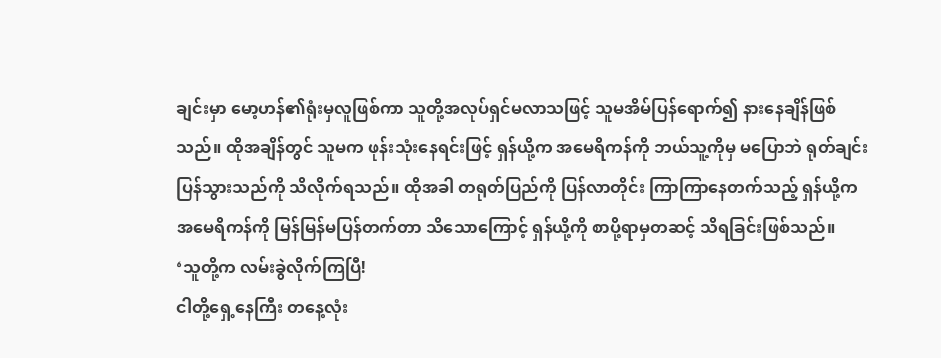ချင်းမှာ မော့ဟန်၏ရုံးမှလူဖြစ်ကာ သူတို့အလုပ်ရှင်မလာသဖြင့် သူမအိမ်ပြန်ရောက်၍ နားနေချိန်ဖြစ်သည်။ ထိုအချိန်တွင် သူမက ဖုန်းသုံးနေရင်းဖြင့် ရှန်ယို့က အမေရိကန်ကို ဘယ်သူ့ကိုမှ မပြောဘဲ ရုတ်ချင်းပြန်သွားသည်ကို သိလိုက်ရသည်။ ထိုအခါ တရုတ်ပြည်ကို ပြန်လာတိုင်း ကြာကြာနေတက်သည့် ရှန်ယို့က အမေရိကန်ကို မြန်မြန်မပြန်တက်တာ သိသောကြောင့် ရှန်ယို့ကို စာပို့ရာမှတဆင့် သိရခြင်းဖြစ်သည်။
‘သူတို့က လမ်းခွဲလိုက်ကြပြီ!
ငါတို့ရှေ့နေကြီး တနေ့လုံး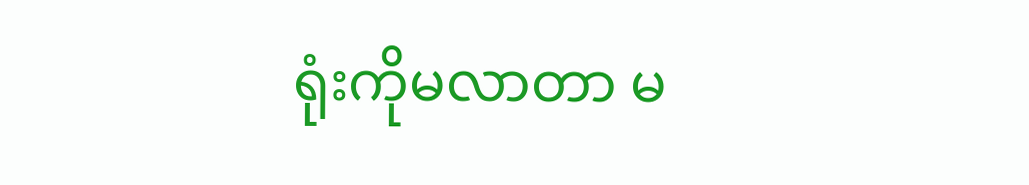ရုံးကိုမလာတာ မ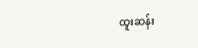ထူးဆန်း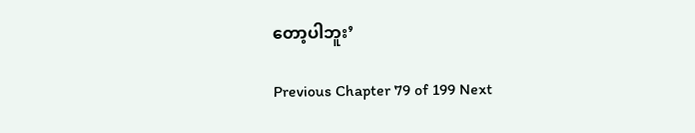တော့ပါဘူး’

Previous Chapter 79 of 199 Next